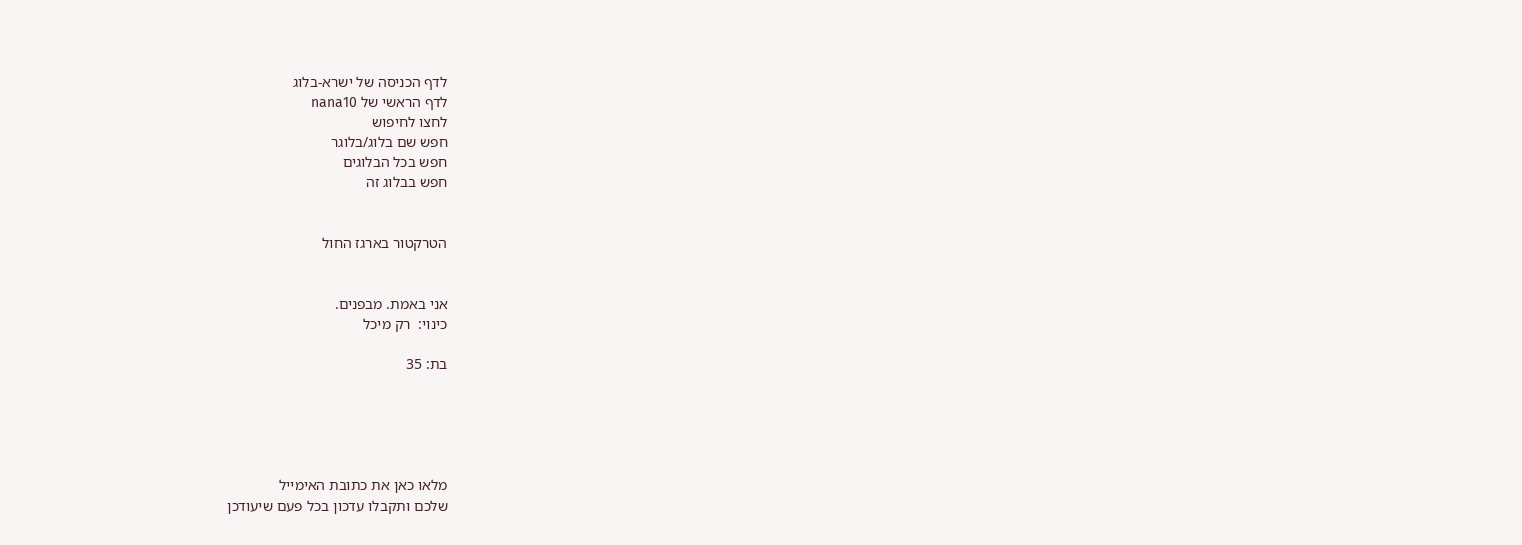לדף הכניסה של ישרא-בלוג
לדף הראשי של nana10
לחצו לחיפוש
חפש שם בלוג/בלוגר
חפש בכל הבלוגים
חפש בבלוג זה


הטרקטור בארגז החול


אני באמת. מבפנים.
כינוי:  רק מיכל

בת: 35





מלאו כאן את כתובת האימייל
שלכם ותקבלו עדכון בכל פעם שיעודכן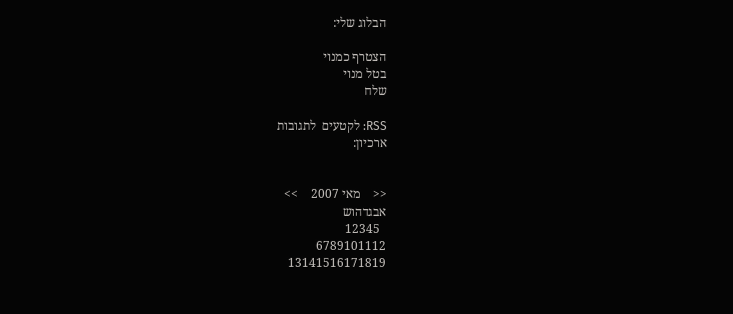הבלוג שלי:

הצטרף כמנוי
בטל מנוי
שלח

RSS: לקטעים  לתגובות
ארכיון:


<<    מאי 2007    >>
אבגדהוש
  12345
6789101112
13141516171819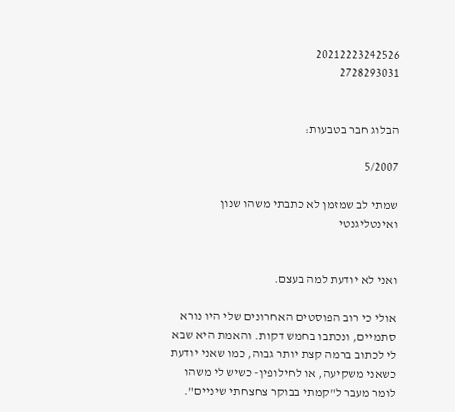20212223242526
2728293031


הבלוג חבר בטבעות:

5/2007

שמתי לב שמזמן לא כתבתי משהו שנון ואינטליגנטי


ואני לא יודעת למה בעצם.

אולי כי רוב הפוסטים האחרונים שלי היו נורא סתמיים, ונכתבו בחמש דקות. והאמת היא שבא לי לכתוב ברמה קצת יותר גבוה, כמו שאני יודעת כשאני משקיעה, או לחילופין- כשיש לי משהו לומר מעבר ל"קמתי בבוקר צחצחתי שיניים".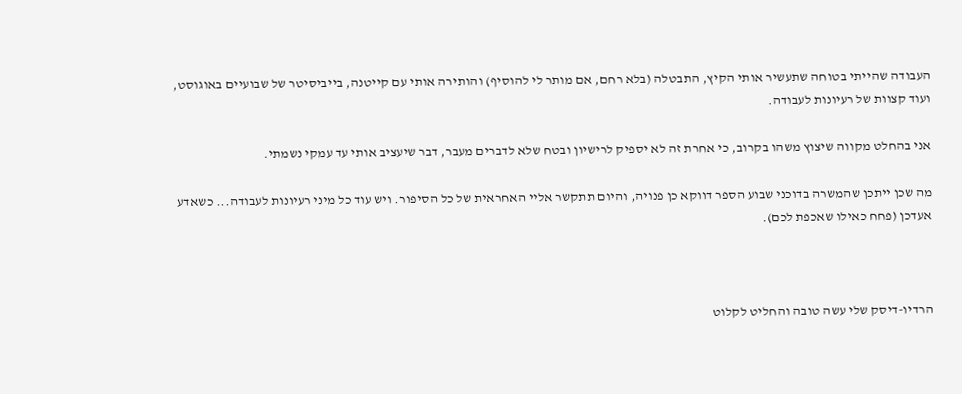העבודה שהייתי בטוחה שתעשיר אותי הקיץ, התבטלה (בלא רחם, אם מותר לי להוסיף) והותירה אותי עם קייטנה, בייביסיטר של שבועיים באוגוסט, ועוד קצוות של רעיונות לעבודה.

אני בהחלט מקווה שיצוץ משהו בקרוב, כי אחרת זה לא יספיק לרישיון ובטח שלא לדברים מעבר, דבר שיעציב אותי עד עמקי נשמתי.

מה שכן ייתכן שהמשרה בדוכני שבוע הספר דווקא כן פנויה, והיום תתקשר אליי האחראית של כל הסיפור. ויש עוד כל מיני רעיונות לעבודה... כשאדע אעדכן (פחח כאילו שאכפת לכם).



הרדיו-דיסק שלי עשה טובה והחליט לקלוט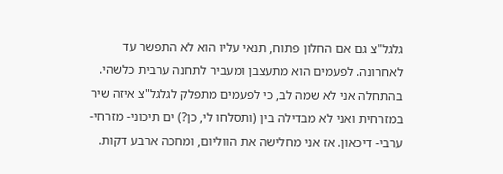גלגל"צ גם אם החלון פתוח, תנאי עליו הוא לא התפשר עד לאחרונה. לפעמים הוא מתעצבן ומעביר לתחנה ערבית כלשהי. בהתחלה אני לא שמה לב, כי לפעמים מתפלק לגלגל"צ איזה שיר במזרחית ואני לא מבדילה בין (ותסלחו לי, כן?) ים תיכוני- מזרחי- ערבי- דיכאון. אז אני מחלישה את הווליום, ומחכה ארבע דקות.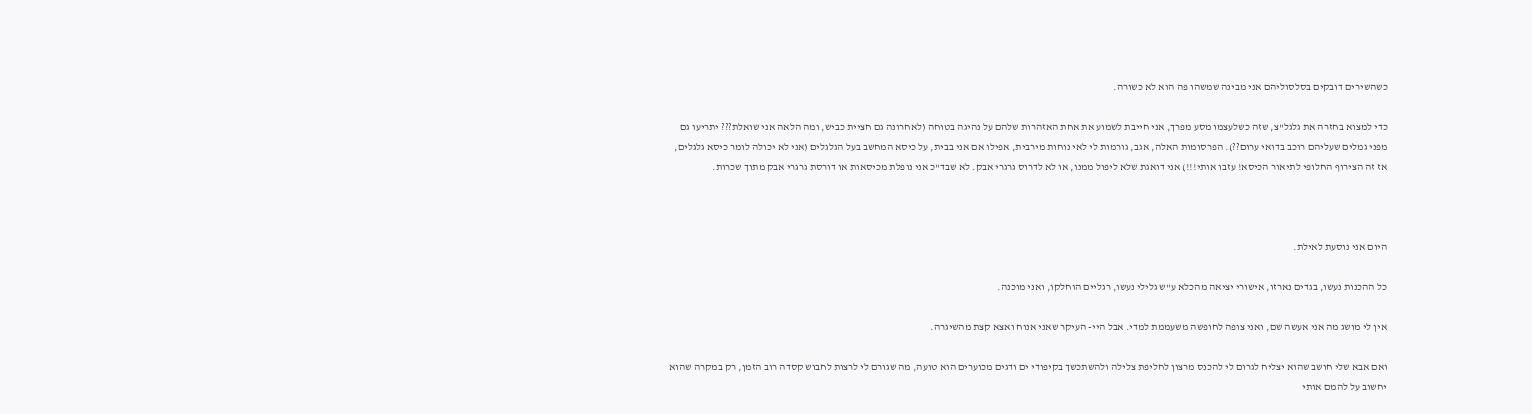כשהשירים דובקים בסלסוליהם אני מבינה שמשהו פה הוא לא כשורה.

כדי למצוא בחזרה את גלגל"צ, שזה כשלעצמו מסע מפרך, אני חייבת לשמוע את אחת האזהרות שלהם על נהיגה בטוחה (לאחרונה גם חציית כביש, ומה הלאה אני שואלת??? יתריעו גם מפני גמלים שעליהם רוכב בדואי ערום??). הפרסומות האלה, אגב, גורמות לי לאי נוחות מירבית, אפילו אם אני בבית, על כיסא המחשב בעל הגלגלים (אני לא יכולה לומר כיסא גלגלים, אז זה הצירוף החלופי לתיאור הכיסא! עזבו אותי!!!) אני דואגת שלא ליפול ממנו, או לא לדרוס גרגרי אבק. לא שבד"כ אני נופלת מכיסאות או דורסת גרגרי אבק מתוך שכרות.



היום אני נוסעת לאילת.

כל ההכנות נעשו, בגדים נארזו, אישורי יציאה מהכלא ע"ש גלילי נעשו, רגליים הוחלקו, ואני מוכנה.

אין לי מושג מה אני אעשה שם, ואני צופה לחופשה משעממת למדי. אבל היי- העיקר שאני אנוח ואצא קצת מהשיגרה.

ואם אבא שלי חושב שהוא יצליח לגרום לי להכנס מרצון לחליפת צלילה ולהשתכשך בקיפודי ים ודגים מכוערים הוא טועה, מה שגורם לי לרצות לחבוש קסדה רוב הזמן, רק במקרה שהוא יחשוב על להמם אותי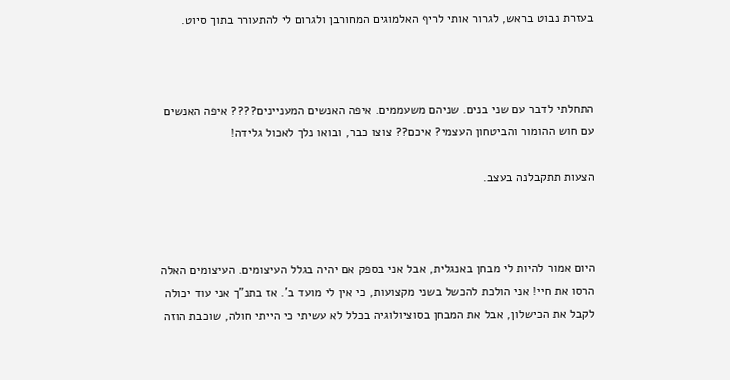בעזרת נבוט בראש, לגרור אותי לריף האלמוגים המחורבן ולגרום לי להתעורר בתוך סיוט.



התחלתי לדבר עם שני בנים. שניהם משעממים. איפה האנשים המעניינים???? איפה האנשים עם חוש ההומור והביטחון העצמי? איכם?? צוצו כבר, ובואו נלך לאכול גלידה!

הצעות תתקבלנה בעצב.



היום אמור להיות לי מבחן באנגלית, אבל אני בספק אם יהיה בגלל העיצומים. העיצומים האלה הרסו את חיי! אני הולכת להכשל בשני מקצועות, כי אין לי מועד ב'. אז בתנ"ך אני עוד יכולה לקבל את הכישלון, אבל את המבחן בסוציולוגיה בכלל לא עשיתי כי הייתי חולה, שוכבת הוזה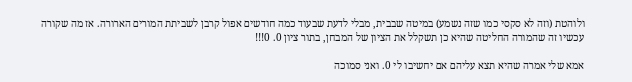ולוהטת (וזה לא סקסי כמו שזה נשמע) במיטה שבבית, מבלי לדעת שבעוד כמה חודשים אפול קרבן לשביתת המורים הארורה. אז מה שקורה עכשיו זה שהמורה החליטה שהיא כן תשקלל את הציון של המבחן, בתור ציון 0. 0!!!

אמא שלי אמרה שהיא תצא עליהם אם יחשיבו לי 0. ואני סמוכה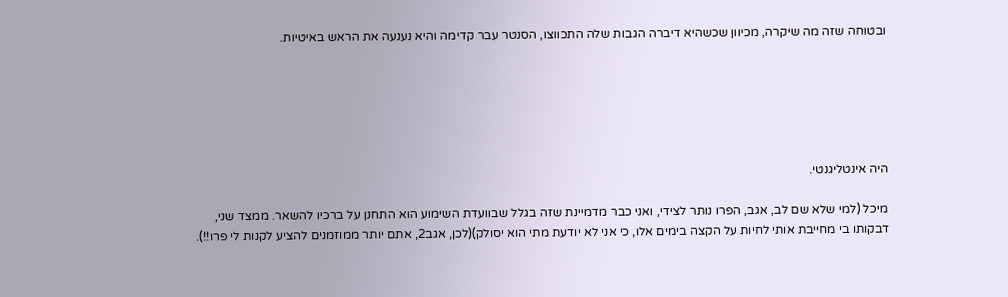ובטוחה שזה מה שיקרה, מכיוון שכשהיא דיברה הגבות שלה התכווצו, הסנטר עבר קדימה והיא נענעה את הראש באיטיות.






היה אינטליגנטי.

מיכל (למי שלא שם לב, אגב, הפרו נותר לצידי, ואני כבר מדמיינת שזה בגלל שבוועדת השימוע הוא התחנן על ברכיו להשאר. ממצד שני, דבקותו בי מחייבת אותי לחיות על הקצה בימים אלו, כי אני לא יודעת מתי הוא יסולק)(לכן, אגב2, אתם יותר ממוזמנים להציע לקנות לי פרו!!).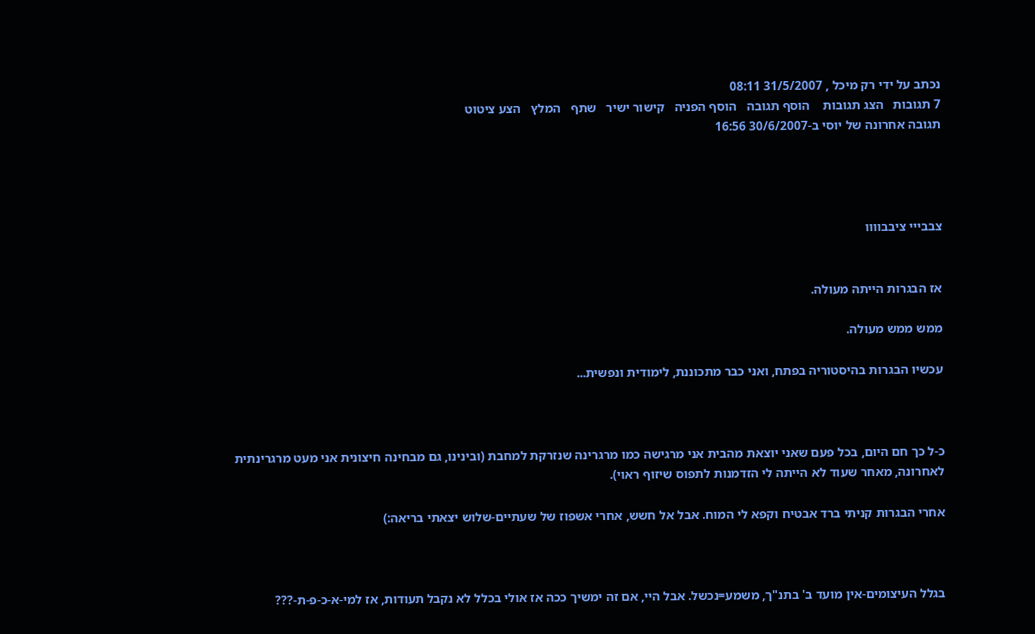נכתב על ידי רק מיכל , 31/5/2007 08:11
7 תגובות   הצג תגובות    הוסף תגובה   הוסף הפניה   קישור ישיר   שתף   המלץ   הצע ציטוט
תגובה אחרונה של יוסי ב-30/6/2007 16:56




צבבייי ציבבוווו


אז הבגרות הייתה מעולה.

ממש ממש מעולה.

עכשיו הבגרות בהיסטוריה בפתח, ואני כבר מתכוננת, לימודית ונפשית...



כ-ל כך חם היום, בכל פעם שאני יוצאת מהבית אני מרגישה כמו מרגרינה שנזרקת למחבת (ובינינו, גם מבחינה חיצונית אני מעט מרגרינתית לאחרונה, מאחר שעוד לא הייתה לי הזדמנות לתפוס שיזוף ראוי).

אחרי הבגרות קניתי ברד אבטיח וקפא לי המוח. אבל אל חשש, אחרי אשפוז של שעתיים-שלוש יצאתי בריאה:)



בגלל העיצומים-אין מועד ב' בתנ"ך, משמע=נכשל. אבל היי, אם זה ימשיך ככה אז אולי בכלל לא נקבל תעודות, אז למי-א-כ-פ-ת-???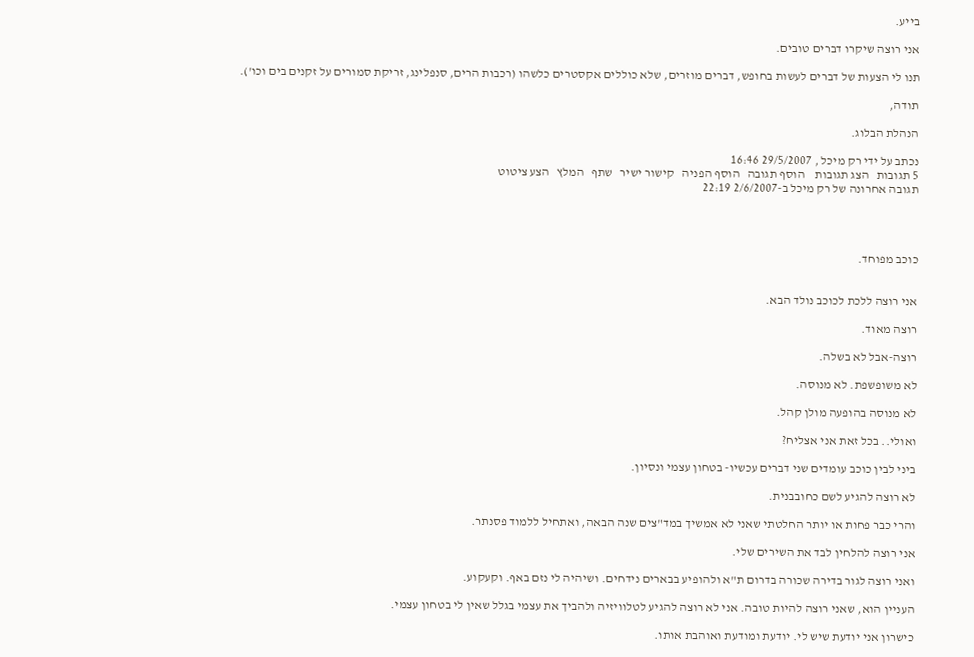בייע.

אני רוצה שיקרו דברים טובים.

תנו לי הצעות של דברים לעשות בחופש, דברים מוזרים, שלא כוללים אקסטרים כלשהו (רכבות הרים, סנפלינג, זריקת סמורים על זקנים בים וכו').

תודה,

הנהלת הבלוג.

נכתב על ידי רק מיכל , 29/5/2007 16:46
5 תגובות   הצג תגובות    הוסף תגובה   הוסף הפניה   קישור ישיר   שתף   המלץ   הצע ציטוט
תגובה אחרונה של רק מיכל ב-2/6/2007 22:19




כוכב מפוחד.


אני רוצה ללכת לכוכב נולד הבא.

רוצה מאוד.

רוצה-אבל לא בשלה.

לא משופשפת. לא מנוסה.

לא מנוסה בהופעה מולן קהל.

ואולי.. בכל זאת אני אצליח?

ביני לבין כוכב עומדים שני דברים עכשיו- בטחון עצמי ונסיון.

לא רוצה להגיע לשם כחובבנית.

והרי כבר פחות או יותר החלטתי שאני לא אמשיך במד"צים שנה הבאה, ואתחיל ללמוד פסנתר.

אני רוצה להלחין לבד את השירים שלי.

ואני רוצה לגור בדירה שכורה בדרום ת"א ולהופיע בבארים נידחים. ושיהיה לי נזם באף. וקעקוע.

העניין הוא, שאני רוצה להיות טובה. אני לא רוצה להגיע לטלוויזיה ולהביך את עצמי בגלל שאין לי בטחון עצמי.

כישרון אני יודעת שיש לי. יודעת ומודעת ואוהבת אותו.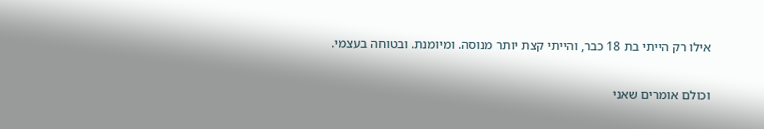אילו רק הייתי בת 18 כבר, והייתי קצת יותר מנוסה. ומיומנת. ובטוחה בעצמי.

וכולם אומרים שאני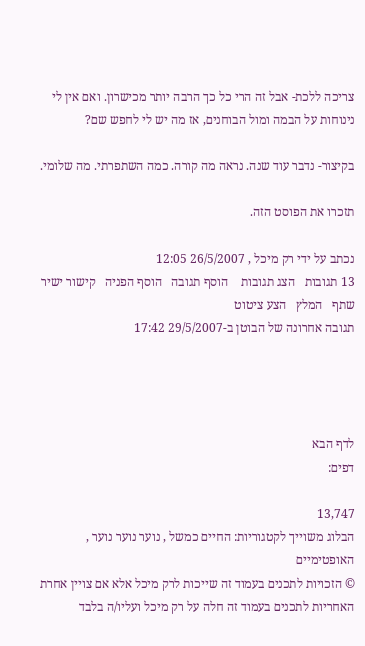צריכה ללכת- אבל זה הרי כל כך הרבה יותר מכישרון. ואם אין לי נינוחות על הבמה ומול הבוחנים, אז מה יש לי לחפש שם?

בקיצור- נדבר עוד שנה. נראה מה קורה. כמה השתפרתי. מה שלומי.

תזכרו את הפוסט הזה.

נכתב על ידי רק מיכל , 26/5/2007 12:05
13 תגובות   הצג תגובות    הוסף תגובה   הוסף הפניה   קישור ישיר   שתף   המלץ   הצע ציטוט
תגובה אחרונה של הבוטן ב-29/5/2007 17:42




לדף הבא
דפים:

13,747
הבלוג משוייך לקטגוריות: החיים כמשל , נוער נוער נוער , האופטימיים
© הזכויות לתכנים בעמוד זה שייכות לרק מיכל אלא אם צויין אחרת
האחריות לתכנים בעמוד זה חלה על רק מיכל ועליו/ה בלבד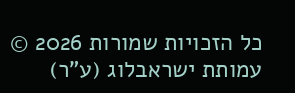כל הזכויות שמורות 2026 © עמותת ישראבלוג (ע"ר)